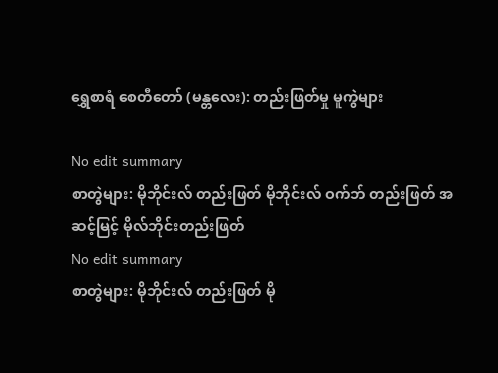ရွှေစာရံ စေတီတော် (မန္တလေး): တည်းဖြတ်မှု မူကွဲများ

No edit summary
စာတွဲများ: မိုဘိုင်းလ် တည်းဖြတ် မိုဘိုင်းလ် ဝက်ဘ် တည်းဖြတ် အဆင့်မြင့် မိုလ်ဘိုင်းတည်းဖြတ်
No edit summary
စာတွဲများ: မိုဘိုင်းလ် တည်းဖြတ် မို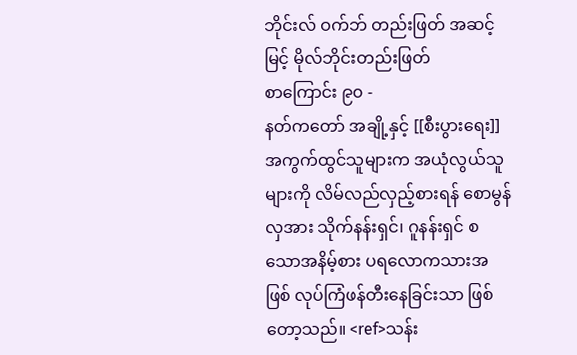ဘိုင်းလ် ဝက်ဘ် တည်းဖြတ် အဆင့်မြင့် မိုလ်ဘိုင်းတည်းဖြတ်
စာကြောင်း ၉၀ -
နတ်ကတော် အချို့နှင့် [[စီးပွားရေး]]အကွက်ထွင်သူများက အယုံလွယ်သူများကို လိမ်လည်လှည့်စားရန် စောမွန်လှအား သိုက်နန်းရှင်၊ ဂူနန်းရှင် စသောအနိမ့်စား ပရလောကသားအဖြစ် လုပ်ကြံဖန်တီးနေခြင်းသာ ဖြစ်တော့သည်။ <ref>သန်း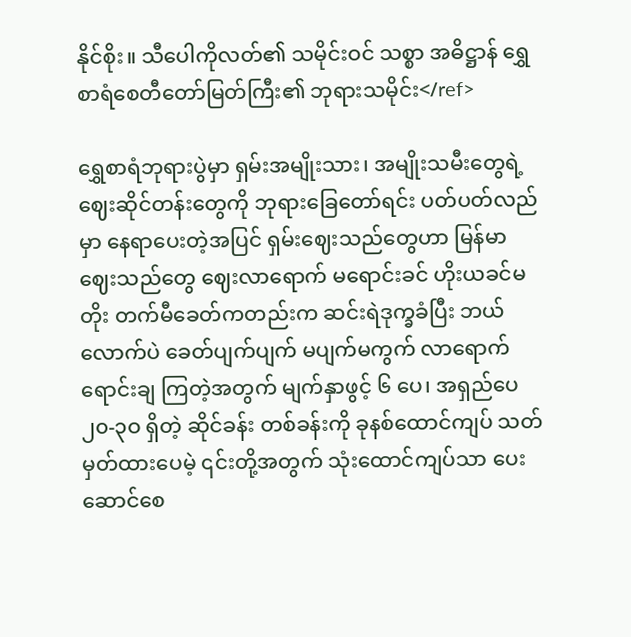နိုင်စိုး။ သီပေါကိုလတ်၏ သမိုင်းဝင် သစ္စာ အဓိဋ္ဌာန် ရွှေစာရံစေတီတော်မြတ်ကြီး၏ ဘုရားသမိုင်း</ref>

ရွှေစာရံဘုရားပွဲမှာ ရှမ်းအမျိုးသား၊ အမျိုးသမီးတွေရဲ့ ဈေးဆိုင်တန်းတွေကို ဘုရားခြေတော်ရင်း ပတ်ပတ်လည်မှာ နေရာပေးတဲ့အပြင် ရှမ်းဈေးသည်တွေဟာ မြန်မာဈေးသည်တွေ ဈေးလာရောက် မရောင်းခင် ဟိုးယခင်မတိုး တက်မီခေတ်ကတည်းက ဆင်းရဲဒုက္ခခံပြီး ဘယ်လောက်ပဲ ခေတ်ပျက်ပျက် မပျက်မကွက် လာရောက်ရောင်းချ ကြတဲ့အတွက် မျက်နှာဖွင့် ၆ ပေ၊ အရှည်ပေ ၂၀-၃ဝ ရှိတဲ့ ဆိုင်ခန်း တစ်ခန်းကို ခုနစ်ထောင်ကျပ် သတ်မှတ်ထားပေမဲ့ ၎င်းတို့အတွက် သုံးထောင်ကျပ်သာ ပေးဆောင်စေ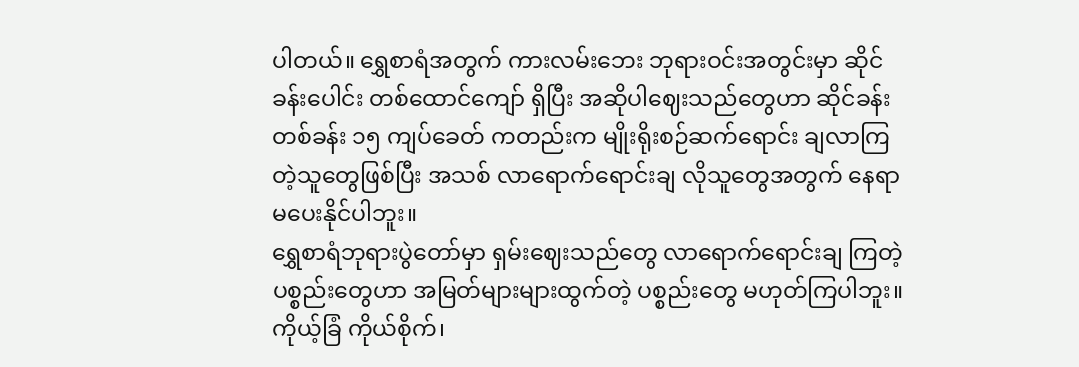ပါတယ်။ ရွှေစာရံအတွက် ကားလမ်းဘေး ဘုရားဝင်းအတွင်းမှာ ဆိုင်ခန်းပေါင်း တစ်ထောင်ကျော် ရှိပြီး အဆိုပါဈေးသည်တွေဟာ ဆိုင်ခန်းတစ်ခန်း ၁၅ ကျပ်ခေတ် ကတည်းက မျိုးရိုးစဉ်ဆက်ရောင်း ချလာကြတဲ့သူတွေဖြစ်ပြီး အသစ် လာရောက်ရောင်းချ လိုသူတွေအတွက် နေရာမပေးနိုင်ပါဘူး။
ရွှေစာရံဘုရားပွဲတော်မှာ ရှမ်းဈေးသည်တွေ လာရောက်ရောင်းချ ကြတဲ့ပစ္စည်းတွေဟာ အမြတ်များများထွက်တဲ့ ပစ္စည်းတွေ မဟုတ်ကြပါဘူး။ ကိုယ့်ခြံ ကိုယ်စိုက်၊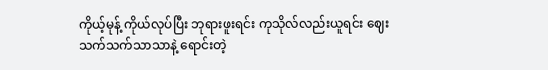ကိုယ့်မုန့် ကိုယ်လုပ်ပြီး ဘုရားဖူးရင်း ကုသိုလ်လည်းယူရင်း ဈေးသက်သက်သာသာနဲ့ ရောင်းတဲ့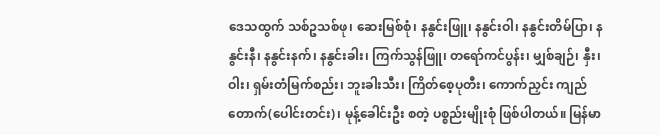ဒေသထွက် သစ်ဥသစ်ဖု၊ ဆေးမြစ်စုံ၊ နနွင်းဖြူ၊ နနွင်းဝါ၊ နနွင်းတိမ်ပြာ၊ နနွင်းနီ၊ နနွင်းနက်၊ နနွင်းခါး၊ ကြက်သွန်ဖြူ၊ တရော်ကင်ပွန်း၊ မျှစ်ချဉ်၊ နှီး၊ ဝါး၊ ရှမ်းတံမြက်စည်း၊ ဘူးခါးသီး၊ ကြိတ်စေ့ပုတီး၊ ကောက်ညှင်း ကျည်တောက်(ပေါင်းတင်း)၊ မုန့်ခေါင်းဦး စတဲ့ ပစ္စည်းမျိုးစုံ ဖြစ်ပါတယ်။ မြန်မာ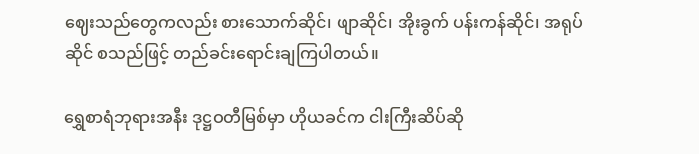ဈေးသည်တွေကလည်း စားသောက်ဆိုင်၊ ဖျာဆိုင်၊ အိုးခွက် ပန်းကန်ဆိုင်၊ အရုပ်ဆိုင် စသည်ဖြင့် တည်ခင်းရောင်းချကြပါတယ်။

ရွှေစာရံဘုရားအနီး ဒုဋ္ဌဝတီမြစ်မှာ ဟိုယခင်က ငါးကြီးဆိပ်ဆို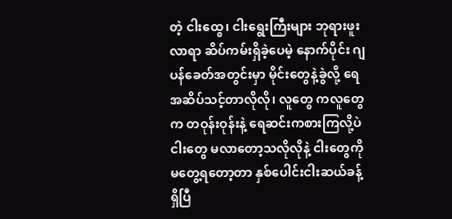တဲ့ ငါးထွေ၊ ငါးရွေးကြီးများ ဘုရားဖူးလာရာ ဆိပ်ကမ်းရှိခဲ့ပေမဲ့ နောက်ပိုင်း ဂျပန်ခေတ်အတွင်းမှာ မိုင်းတွေနဲ့ခွဲလို့ ရေအဆိပ်သင့်တာလိုလို၊ လူတွေ ကလူတွေက တဝုန်းဝုန်းနဲ့ ရေဆင်းကစားကြလို့ပဲ ငါးတွေ မလာတော့သလိုလိုနဲ့ ငါးတွေကို မတွေ့ရတော့တာ နှစ်ပေါင်းငါးဆယ်ခန့်ရှိပြီ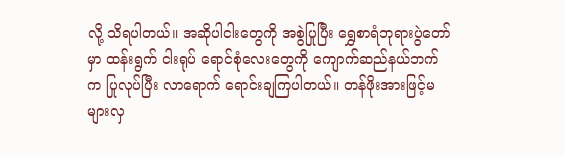လို့ သိရပါတယ်။ အဆိုပါငါးတွေကို အစွဲပြုပြီး ရွှေစာရံဘုရားပွဲတော်မှာ ထန်းရွက် ငါးရုပ် ရောင်စုံလေးတွေကို ကျောက်ဆည်နယ်ဘက်က ပြုလုပ်ပြီး လာရောက် ရောင်းချကြပါတယ်။ တန်ဖိုးအားဖြင့်မများလှ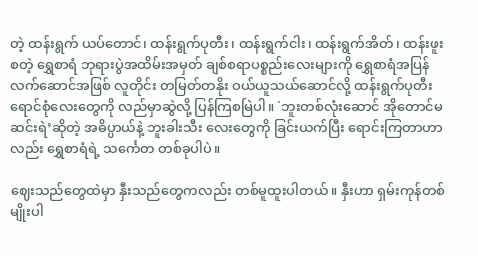တဲ့ ထန်းရွက် ယပ်တောင်၊ ထန်းရွက်ပုတီး၊ ထန်းရွက်ငါး၊ ထန်းရွက်အိတ်၊ ထန်းဖူးစတဲ့ ရွှေစာရံ ဘုရားပွဲအထိမ်းအမှတ် ချစ်စရာပစ္စည်းလေးများကို ရွှေစာရံအပြန် လက်ဆောင်အဖြစ် လူတိုင်း တမြတ်တနိုး ဝယ်ယူသယ်ဆောင်လို့ ထန်းရွက်ပုတီး ရောင်စုံလေးတွေကို လည်မှာဆွဲလို့ ပြန်ကြစမြဲပါ။ `ဘူးတစ်လုံးဆောင် အိုတောင်မဆင်းရဲ’ဆိုတဲ့ အဓိပ္ပာယ်နဲ့ ဘူးခါးသီး လေးတွေကို ခြင်းယက်ပြီး ရောင်းကြတာဟာလည်း ရွှေစာရံရဲ့ သင်္ကေတ တစ်ခုပါပဲ။

ဈေးသည်တွေထဲမှာ နှီးသည်တွေကလည်း တစ်မူထူးပါတယ်။ နှီးဟာ ရှမ်းကုန်တစ်မျိုးပါ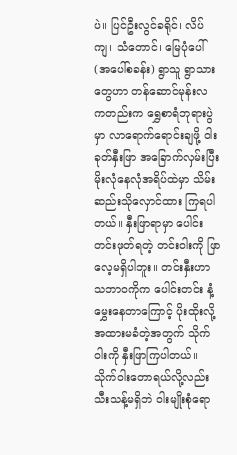ပဲ။ ပြင်ဦးလွင်ခရိုင်၊ လိပ်ကျ၊ သံတောင်၊ မြေပုံပေါ်(အပေါ်စခန်း) ရွာသူ ရွာသားတွေဟာ တန်ဆောင်မုန်းလ ကတည်းက ရွှေစာရံဘုရားပွဲမှာ လာရောက်ရောင်းချဖို့ ဝါးခုတ်နှီးဖြာ အခြောက်လှမ်းပြီး မိုးလုံနေလုံအရိပ်ထဲမှာ သိမ်းဆည်းသိုလှောင်ထား ကြရပါတယ်။ နှီးဖြာရာမှာ ပေါင်းတင်းဖုတ်ရတဲ့ တင်းဝါးကို ဖြာလေ့မရှိပါဘူး။ တင်းနှီးဟာ သဘာဝကိုက ပေါင်းတင်း နံ့မွှေးနေတာကြောင့် ပိုးထိုးလို့အထားမခံတဲ့အတွက် သိုက်ဝါးကို နှီးဖြာကြပါတယ်။ သိုက်ဝါးတောရယ်လို့လည်း သီးသန့်မရှိဘဲ ဝါးမျိုးစုံရော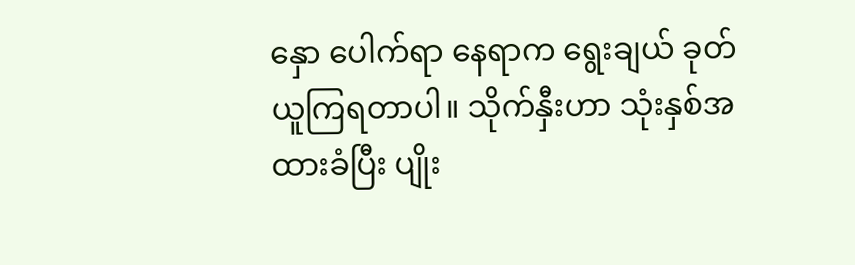နှော ပေါက်ရာ နေရာက ရွေးချယ် ခုတ်ယူကြရတာပါ။ သိုက်နှီးဟာ သုံးနှစ်အထားခံပြီး ပျိုး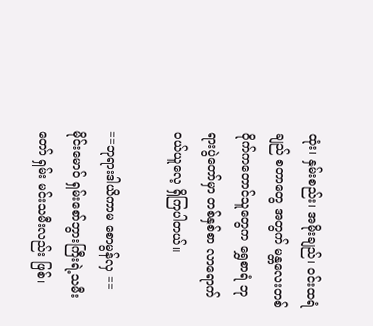ထုံး၊ နှမ်းစည်း၊ အမိုးချည်၊ ဝင်းထရံချည် စတာတွေ အတွက် မန္တလေးတစ်ဝိုက်ကတောင်သူတွေက ရွှေစာရံ ဘုရားပွဲတော်မှာ တစ်နှစ်စာ လာရောက်ဝယ်ယူလေ့ ရှိကြပါတယ်။

==ဘုရားဒါယိကာမ စောမွန်လှ ==
မိုင်းမောဝ် ရှမ်းစော်ဘွားကြီးရဲ့သမီးတော် ရှမ်း မင်းသမီးလည်း ဖြစ်၊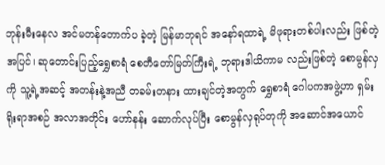ဘုန်းမီးနေလ အင်မတန်တောက်ပ ခဲ့တဲ့ မြန်မာဘုရင် အနော်ရထာရဲ့ မိဖုရားတစ်ပါးလည်း ဖြစ်တဲ့အပြင်၊ ဆုတောင်းပြည့်ရွှေစာရံ စေတီတော်မြတ်ကြီးရဲ့ ဘုရားဒါယိကာမ လည်းဖြစ်တဲ့ စောမွန်လှကို သူ့ရဲ့အဆင့် အတန်းနဲ့အညီ တခမ်းတနား ထားချင်တဲ့အတွက် ရွှေစာရံ ဂေါပကအဖွဲ့ဟာ ရှမ်းရိုးရာအစဉ် အလာအတိုင်း ဟော်နန်း ဆောက်လုပ်ပြီး စောမွန်လှရုပ်တုကို အဆောင်အယောင်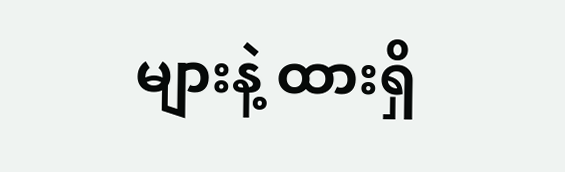များနဲ့ ထားရှိ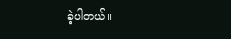ခဲ့ပါတယ်။